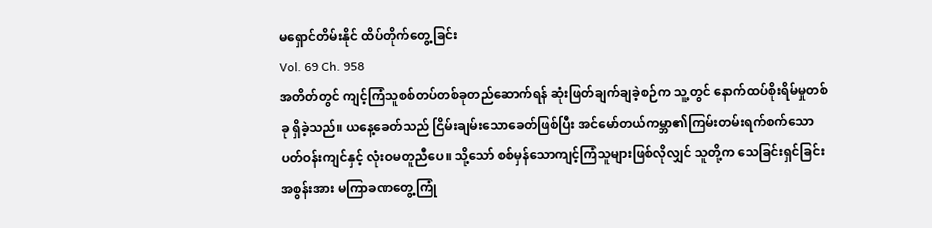မရှောင်တိမ်းနိုင် ထိပ်တိုက်တွေ့ခြင်း
Vol. 69 Ch. 958
အတိတ်တွင် ကျင့်ကြံသူစစ်တပ်တစ်ခုတည်ဆောက်ရန် ဆုံးဖြတ်ချက်ချခဲ့စဉ်က သူ့တွင် နောက်ထပ်စိုးရိမ်မှုတစ်ခု ရှိခဲ့သည်။ ယနေ့ခေတ်သည် ငြိမ်းချမ်းသောခေတ်ဖြစ်ပြီး အင်မော်တယ်ကမ္ဘာ၏ကြမ်းတမ်းရက်စက်သောပတ်ဝန်းကျင်နှင့် လုံးဝမတူညီပေ။ သို့သော် စစ်မှန်သောကျင့်ကြံသူများဖြစ်လိုလျှင် သူတို့က သေခြင်းရှင်ခြင်းအစွန်းအား မကြာခဏတွေ့ကြုံ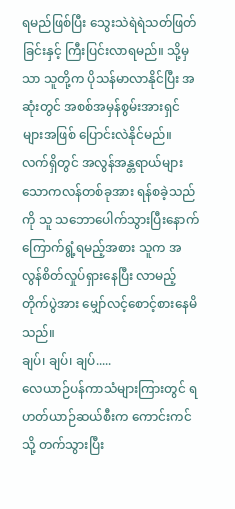ရမည်ဖြစ်ပြီး သွေးသဲရဲရဲသတ်ဖြတ်ခြင်းနှင့် ကြီးပြင်းလာရမည်။ သို့မှသာ သူတို့က ပိုသန်မာလာနိုင်ပြီး အဆုံးတွင် အစစ်အမှန်စွမ်းအားရှင်များအဖြစ် ပြောင်းလဲနိုင်မည်။
လက်ရှိတွင် အလွန်အန္တရာယ်များသောကလန်တစ်ခုအား ရန်စခဲ့သည်ကို သူ သဘောပေါက်သွားပြီးနောက် ကြောက်ရွံ့ရမည့်အစား သူက အလွန်စိတ်လှုပ်ရှားနေပြီး လာမည့်တိုက်ပွဲအား မျှော်လင့်စောင့်စားနေမိသည်။
ချပ်၊ ချပ်၊ ချပ်.....
လေယာဉ်ပန်ကာသံများကြားတွင် ရဟတ်ယာဉ်ဆယ်စီးက ကောင်းကင်သို့ တက်သွားပြီး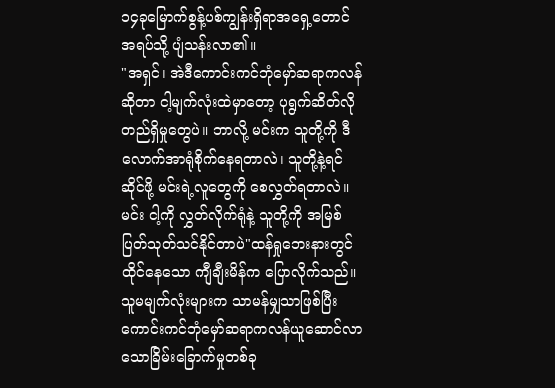၁၄ခုမြောက်စွန့်ပစ်ကျွန်းရှိရာအရှေ့တောင်အရပ်သို့ ပျံသန်းလာ၏။
"အရှင်၊ အဲဒီကောင်းကင်ဘုံမှော်ဆရာကလန်ဆိုတာ ငါ့မျက်လုံးထဲမှာတော့ ပုရွက်ဆိတ်လို တည်ရှိမှုတွေပဲ။ ဘာလို့ မင်းက သူတို့ကို ဒီလောက်အာရုံစိုက်နေရတာလဲ၊ သူတို့နဲ့ရင်ဆိုင်ဖို့ မင်းရဲ့လူတွေကို စေလွှတ်ရတာလဲ။ မင်း ငါ့ကို လွှတ်လိုက်ရုံနဲ့ သူတို့ကို အမြစ်ပြတ်သုတ်သင်နိုင်တာပဲ"ထန်ရှုဘေးနားတွင် ထိုင်နေသော ကျီချီးမိန်က ပြောလိုက်သည်။ သူမမျက်လုံးများက သာမန်မျှသာဖြစ်ပြီး ကောင်းကင်ဘုံမှော်ဆရာကလန်ယူဆောင်လာသောခြိမ်းခြောက်မှုတစ်ခု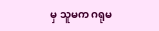မှ သူမက ဂရုမ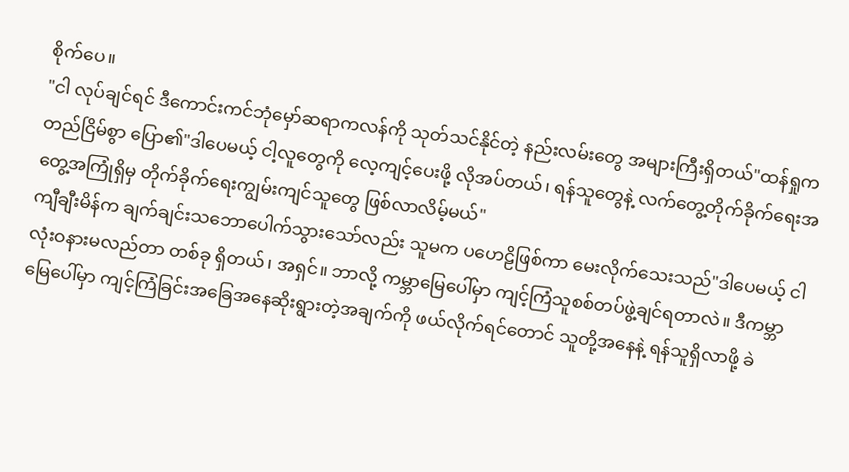စိုက်ပေ။
"ငါ လုပ်ချင်ရင် ဒီကောင်းကင်ဘုံမှော်ဆရာကလန်ကို သုတ်သင်နိုင်တဲ့ နည်းလမ်းတွေ အများကြီးရှိတယ်"ထန်ရှုက တည်ငြိမ်စွာ ပြော၏"ဒါပေမယ့် ငါ့လူတွေကို လေ့ကျင့်ပေးဖို့ လိုအပ်တယ်၊ ရန်သူတွေနဲ့ လက်တွေ့တိုက်ခိုက်ရေးအတွေ့အကြုံရှိမှ တိုက်ခိုက်ရေးကျွမ်းကျင်သူတွေ ဖြစ်လာလိမ့်မယ်"
ကျီချီးမိန်က ချက်ချင်းသဘောပေါက်သွားသော်လည်း သူမက ပဟေဠိဖြစ်ကာ မေးလိုက်သေးသည်"ဒါပေမယ့် ငါ လုံးဝနားမလည်တာ တစ်ခု ရှိတယ်၊ အရှင်။ ဘာလို့ ကမ္ဘာမြေပေါ်မှာ ကျင့်ကြံသူစစ်တပ်ဖွဲ့ချင်ရတာလဲ။ ဒီကမ္ဘာမြေပေါ်မှာ ကျင့်ကြံခြင်းအခြေအနေဆိုးရွားတဲ့အချက်ကို ဖယ်လိုက်ရင်တောင် သူတို့အနေနဲ့ ရန်သူရှိလာဖို့ ခဲ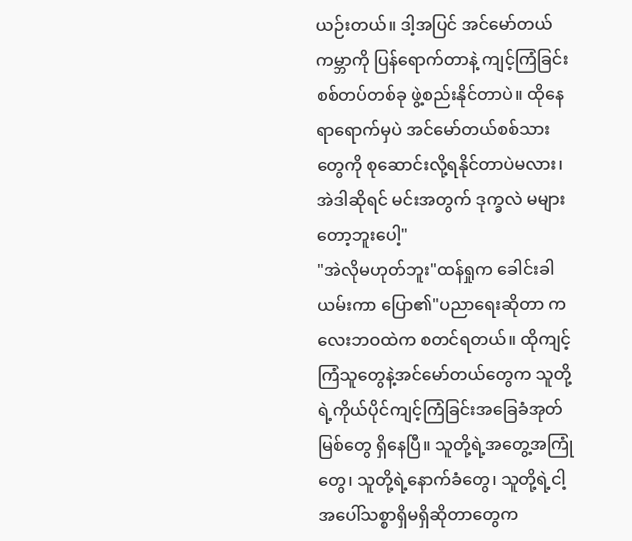ယဉ်းတယ်။ ဒါ့အပြင် အင်မော်တယ်ကမ္ဘာကို ပြန်ရောက်တာနဲ့ ကျင့်ကြံခြင်းစစ်တပ်တစ်ခု ဖွဲ့စည်းနိုင်တာပဲ။ ထိုနေရာရောက်မှပဲ အင်မော်တယ်စစ်သားတွေကို စုဆောင်းလို့ရနိုင်တာပဲမလား၊ အဲဒါဆိုရင် မင်းအတွက် ဒုက္ခလဲ မများတော့ဘူးပေါ့"
"အဲလိုမဟုတ်ဘူး"ထန်ရှုက ခေါင်းခါယမ်းကာ ပြော၏"ပညာရေးဆိုတာ ကလေးဘဝထဲက စတင်ရတယ်။ ထိုကျင့်ကြံသူတွေနဲ့အင်မော်တယ်တွေက သူတို့ရဲ့ကိုယ်ပိုင်ကျင့်ကြံခြင်းအခြေခံအုတ်မြစ်တွေ ရှိနေပြီ။ သူတို့ရဲ့အတွေ့အကြုံတွေ၊ သူတို့ရဲ့နောက်ခံတွေ၊ သူတို့ရဲ့ငါ့အပေါ်သစ္စာရှိမရှိဆိုတာတွေက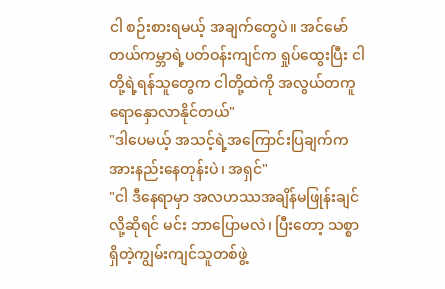ငါ စဉ်းစားရမယ့် အချက်တွေပဲ။ အင်မော်တယ်ကမ္ဘာရဲ့ပတ်ဝန်းကျင်က ရှုပ်ထွေးပြီး ငါတို့ရဲ့ရန်သူတွေက ငါတို့ထဲကို အလွယ်တကူ ရောနှောလာနိုင်တယ်"
"ဒါပေမယ့် အသင့်ရဲ့အကြောင်းပြချက်က အားနည်းနေတုန်းပဲ၊ အရှင်"
"ငါ ဒီနေရာမှာ အလဟဿအချိန်မဖြုန်းချင်လို့ဆိုရင် မင်း ဘာပြောမလဲ၊ ပြီးတော့ သစ္စာရှိတဲ့ကျွမ်းကျင်သူတစ်ဖွဲ့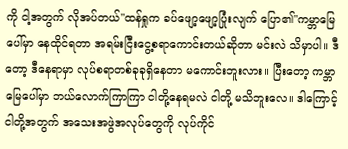ကို ငါ့အတွက် လိုအပ်တယ်"ထန်ရှုက ခပ်ဖျော့ဖျော့ပြုံးလျက် ပြော၏"ကမ္ဘာမြေပေါ်မှာ နေထိုင်ရတာ အရမ်းငြီးငွေ့စရာကောင်းတယ်ဆိုတာ မင်းလဲ သိမှာပါ။ ဒီတော့ ဒီနေရာမှာ လုပ်စရာတစ်ခုခုရှိနေတာ မကောင်းဘူးလား။ ပြီးတော့ ကမ္ဘာမြေပေါ်မှာ ဘယ်လောက်ကြာကြာ ငါတို့နေရမလဲ ငါတို့ မသိဘူးလေ။ ဒါကြောင့် ငါတို့အတွက် အသေးအဖွဲအလုပ်တွေကို လုပ်ကိုင်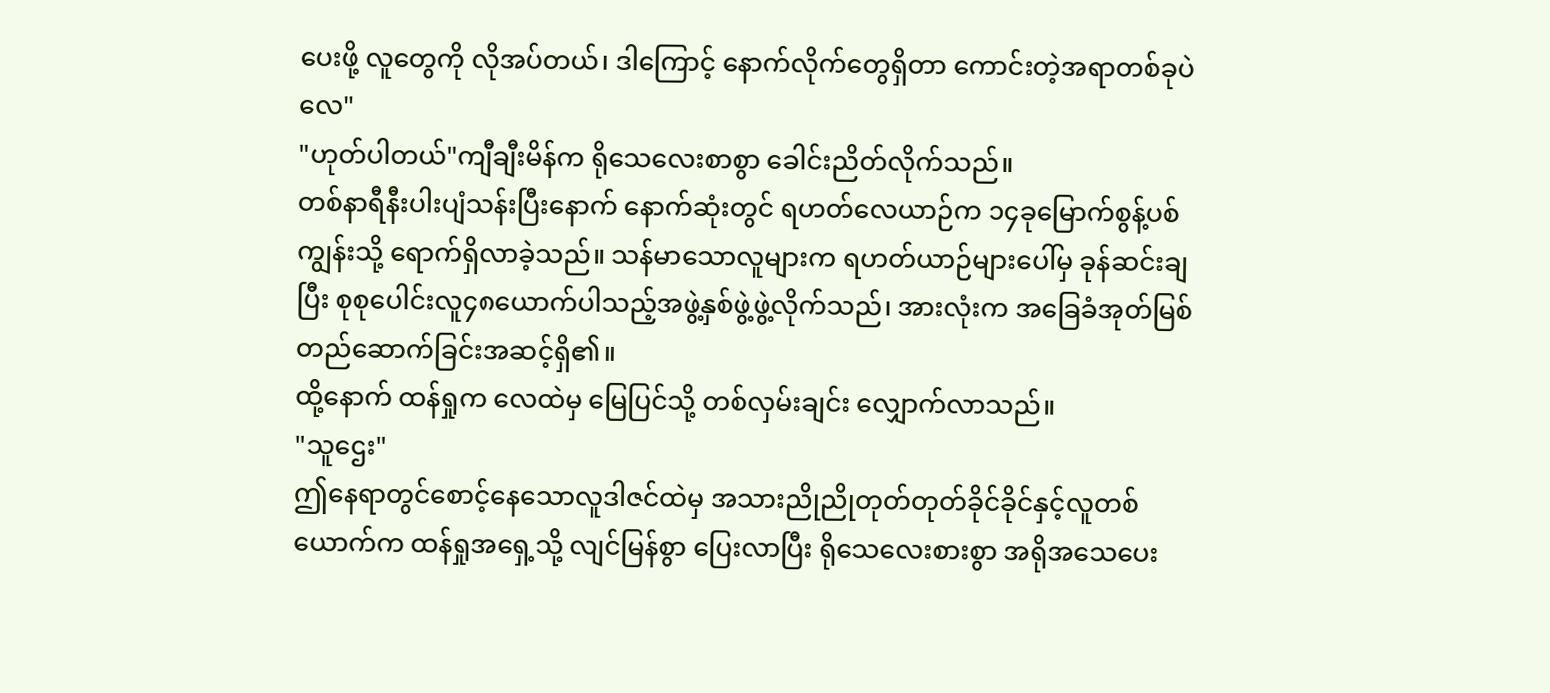ပေးဖို့ လူတွေကို လိုအပ်တယ်၊ ဒါကြောင့် နောက်လိုက်တွေရှိတာ ကောင်းတဲ့အရာတစ်ခုပဲလေ"
"ဟုတ်ပါတယ်"ကျီချီးမိန်က ရိုသေလေးစာစွာ ခေါင်းညိတ်လိုက်သည်။
တစ်နာရီနီးပါးပျံသန်းပြီးနောက် နောက်ဆုံးတွင် ရဟတ်လေယာဉ်က ၁၄ခုမြောက်စွန့်ပစ်ကျွန်းသို့ ရောက်ရှိလာခဲ့သည်။ သန်မာသောလူများက ရဟတ်ယာဉ်များပေါ်မှ ခုန်ဆင်းချပြီး စုစုပေါင်းလူ၄၈ယောက်ပါသည့်အဖွဲ့နှစ်ဖွဲ့ဖွဲ့လိုက်သည်၊ အားလုံးက အခြေခံအုတ်မြစ်တည်ဆောက်ခြင်းအဆင့်ရှိ၏။
ထို့နောက် ထန်ရှုက လေထဲမှ မြေပြင်သို့ တစ်လှမ်းချင်း လျှောက်လာသည်။
"သူဌေး"
ဤနေရာတွင်စောင့်နေသောလူဒါဇင်ထဲမှ အသားညိုညိုတုတ်တုတ်ခိုင်ခိုင်နှင့်လူတစ်ယောက်က ထန်ရှုအရှေ့သို့ လျင်မြန်စွာ ပြေးလာပြီး ရိုသေလေးစားစွာ အရိုအသေပေး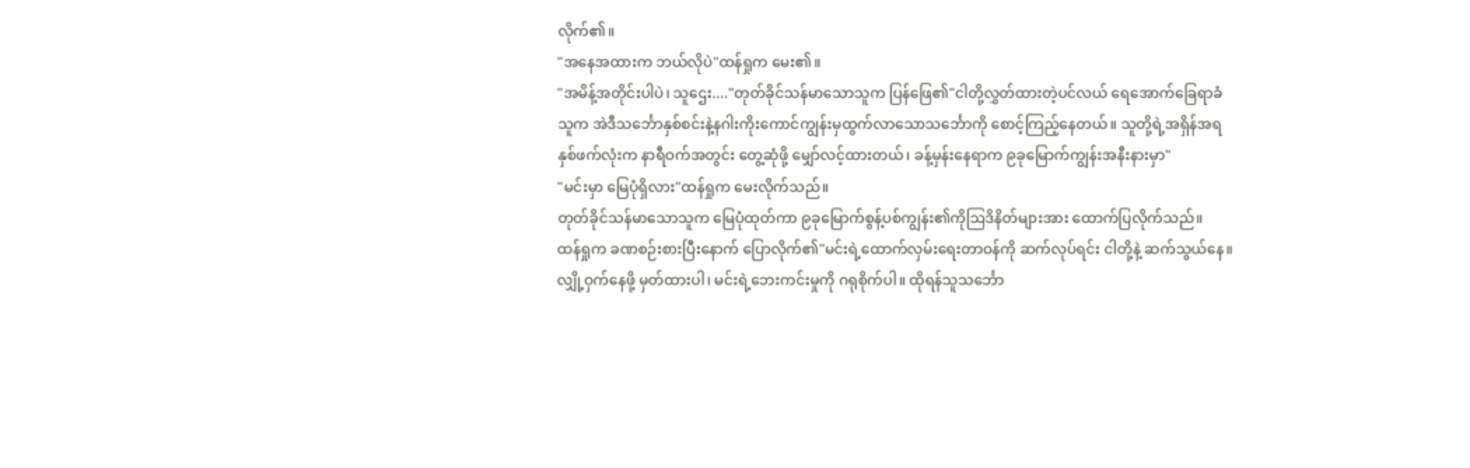လိုက်၏။
"အနေအထားက ဘယ်လိုပဲ"ထန်ရှုက မေး၏။
"အမိန့်အတိုင်းပါပဲ၊ သူဌေး...."တုတ်ခိုင်သန်မာသောသူက ပြန်ဖြေ၏"ငါတို့လွှတ်ထားတဲ့ပင်လယ် ရေအောက်ခြေရာခံသူက အဲဒီသင်္ဘောနှစ်စင်းနဲ့နဂါးကိုးကောင်ကျွန်းမှထွက်လာသောသင်္ဘောကို စောင့်ကြည့်နေတယ်။ သူတို့ရဲ့အရှိန်အရ နှစ်ဖက်လုံးက နာရီဝက်အတွင်း တွေ့ဆုံဖို့ မျှော်လင့်ထားတယ်၊ ခန့်မှန်းနေရာက ၉ခုမြောက်ကျွန်းအနီးနားမှာ"
"မင်းမှာ မြေပုံရှိလား"ထန်ရှုက မေးလိုက်သည်။
တုတ်ခိုင်သန်မာသောသူက မြေပုံထုတ်ကာ ၉ခုမြောက်စွန့်ပစ်ကျွန်း၏ကိုဩဒိနိတ်များအား ထောက်ပြလိုက်သည်။
ထန်ရှုက ခဏစဉ်းစားပြီးနောက် ပြောလိုက်၏"မင်းရဲ့ထောက်လှမ်းရေးတာဝန်ကို ဆက်လုပ်ရင်း ငါတို့နဲ့ ဆက်သွယ်နေ။ လျှို့ဝှက်နေဖို့ မှတ်ထားပါ၊ မင်းရဲ့ဘေးကင်းမှုကို ဂရုစိုက်ပါ။ ထိုရန်သူသင်္ဘော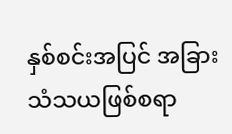နှစ်စင်းအပြင် အခြားသံသယဖြစ်စရာ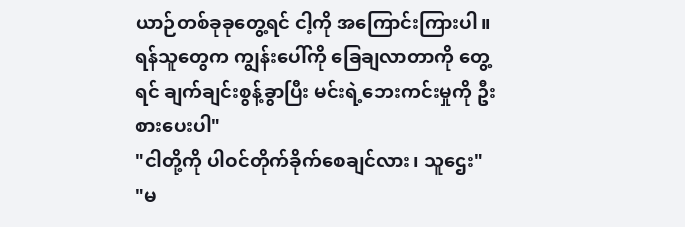ယာဉ်တစ်ခုခုတွေ့ရင် ငါ့ကို အကြောင်းကြားပါ။ ရန်သူတွေက ကျွန်းပေါ်ကို ခြေချလာတာကို တွေ့ရင် ချက်ချင်းစွန့်ခွာပြီး မင်းရဲ့ဘေးကင်းမှုကို ဦးစားပေးပါ"
"ငါတို့ကို ပါဝင်တိုက်ခိုက်စေချင်လား၊ သူဌေး"
"မ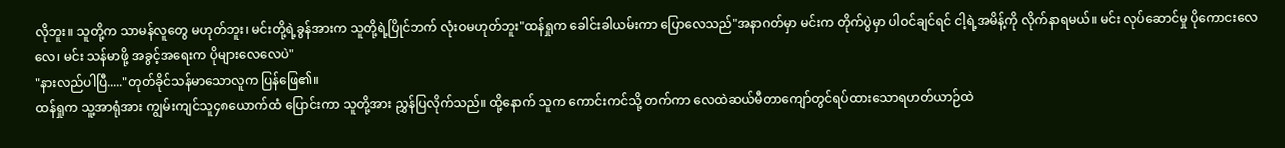လိုဘူး။ သူတို့က သာမန်လူတွေ မဟုတ်ဘူး၊ မင်းတို့ရဲ့ခွန်အားက သူတို့ရဲ့ပြိုင်ဘက် လုံးဝမဟုတ်ဘူး"ထန်ရှုက ခေါင်းခါယမ်းကာ ပြောလေသည်"အနာဂတ်မှာ မင်းက တိုက်ပွဲမှာ ပါဝင်ချင်ရင် ငါ့ရဲ့အမိန့်ကို လိုက်နာရမယ်။ မင်း လုပ်ဆောင်မှု ပိုကောငးလေလေ၊ မင်း သန်မာဖို့ အခွင့်အရေးက ပိုများလေလေပဲ"
"နားလည်ပါပြီ....."တုတ်ခိုင်သန်မာသောလူက ပြန်ဖြေ၏။
ထန်ရှုက သူ့အာရုံအား ကျွမ်းကျင်သူ၄၈ယောက်ထံ ပြောင်းကာ သူတို့အား ညွှန်ပြလိုက်သည်။ ထို့နောက် သူက ကောင်းကင်သို့ တက်ကာ လေထဲဆယ်မီတာကျော်တွင်ရပ်ထားသောရဟတ်ယာဉ်ထဲ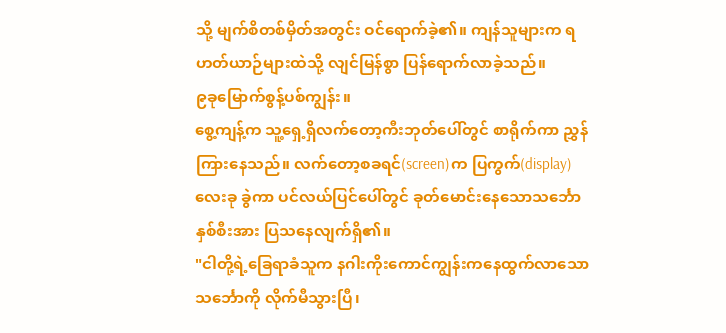သို့ မျက်စိတစ်မှိတ်အတွင်း ဝင်ရောက်ခဲ့၏။ ကျန်သူများက ရဟတ်ယာဉ်များထဲသို့ လျင်မြန်စွာ ပြန်ရောက်လာခဲ့သည်။
၉ခုမြောက်စွန့်ပစ်ကျွန်း။
စွေ့ကျန့်က သူ့ရှေ့ရှိလက်တော့ကီးဘုတ်ပေါ်တွင် စာရိုက်ကာ ညွှန်ကြားနေသည်။ လက်တော့စခရင်(screen)က ပြကွက်(display)လေးခု ခွဲကာ ပင်လယ်ပြင်ပေါ်တွင် ခုတ်မောင်းနေသောသင်္ဘောနှစ်စီးအား ပြသနေလျက်ရှိ၏။
"ငါတို့ရဲ့ခြေရာခံသူက နဂါးကိုးကောင်ကျွန်းကနေထွက်လာသောသင်္ဘောကို လိုက်မီသွားပြီ၊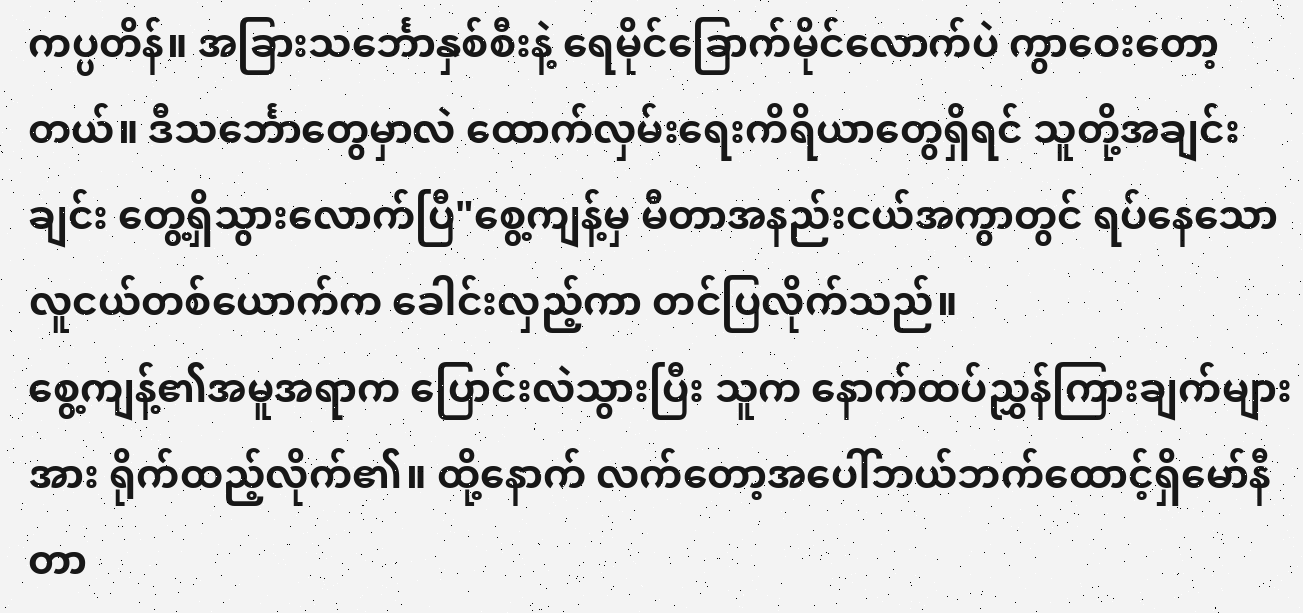ကပ္ပတိန်။ အခြားသင်္ဘောနှစ်စီးနဲ့ ရေမိုင်ခြောက်မိုင်လောက်ပဲ ကွာဝေးတော့တယ်။ ဒီသင်္ဘောတွေမှာလဲ ထောက်လှမ်းရေးကိရိယာတွေရှိရင် သူတို့အချင်းချင်း တွေ့ရှိသွားလောက်ပြီ"စွေ့ကျန့်မှ မီတာအနည်းငယ်အကွာတွင် ရပ်နေသော လူငယ်တစ်ယောက်က ခေါင်းလှည့်ကာ တင်ပြလိုက်သည်။
စွေ့ကျန့်၏အမူအရာက ပြောင်းလဲသွားပြီး သူက နောက်ထပ်ညွှန်ကြားချက်များအား ရိုက်ထည့်လိုက်၏။ ထို့နောက် လက်တော့အပေါ်ဘယ်ဘက်ထောင့်ရှိမော်နီတာ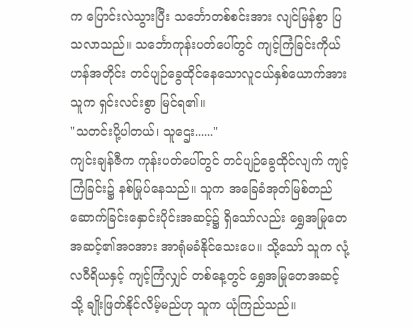က ပြောင်းလဲသွားပြီး သင်္ဘောတစ်စင်းအား လျင်မြန်စွာ ပြသလာသည်။ သင်္ဘောကုန်းပတ်ပေါ်တွင် ကျင့်ကြံခြင်းကိုယ်ဟန်အတိုင်း တင်ပျဉ်ခွေထိုင်နေသောလူငယ်နှစ်ယောက်အား သူက ရှင်းလင်းစွာ မြင်ရ၏။
"သတင်းပို့ပါတယ်၊ သူဌေး......"
ကျင်းချန်ဇီက ကုန်းပတ်ပေါ်တွင် တင်ပျဉ်ခွေထိုင်လျက် ကျင့်ကြံခြင်း၌ နစ်မြုပ်နေသည်။ သူက အခြေခံအုတ်မြစ်တည်ဆောက်ခြင်းနှောင်းပိုင်းအဆင့်၌ ရှိသော်လည်း ရွှေအမြုတေအဆင့်၏အဝအား အာရုံမခံနိုင်သေးပေ။ သို့သော် သူက လုံ့လဝီရိယနှင့် ကျင့်ကြံလျှင် တစ်နေ့တွင် ရွှေအမြုတေအဆင့်သို့ ချိုးဖြတ်နိုင်လိမ့်မည်ဟု သူက ယုံကြည်သည်။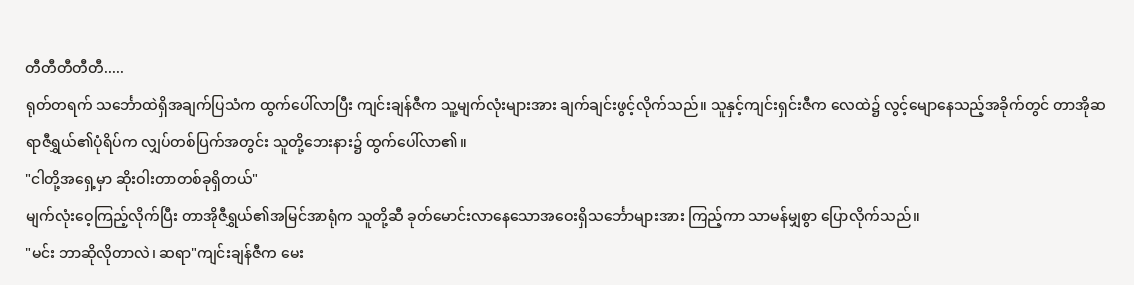တီတီတီတီတီ.....
ရုတ်တရက် သင်္ဘောထဲရှိအချက်ပြသံက ထွက်ပေါ်လာပြီး ကျင်းချန်ဇီက သူ့မျက်လုံးများအား ချက်ချင်းဖွင့်လိုက်သည်။ သူနှင့်ကျင်းရှင်းဇီက လေထဲ၌ လွင့်မျောနေသည့်အခိုက်တွင် တာအိုဆရာဇီရွှယ်၏ပုံရိပ်က လျှပ်တစ်ပြက်အတွင်း သူတို့ဘေးနား၌ ထွက်ပေါ်လာ၏။
"ငါတို့အရှေ့မှာ ဆိုးဝါးတာတစ်ခုရှိတယ်"
မျက်လုံးဝေ့ကြည့်လိုက်ပြီး တာအိုဇီရွှယ်၏အမြင်အာရုံက သူတို့ဆီ ခုတ်မောင်းလာနေသောအဝေးရှိသင်္ဘောများအား ကြည့်ကာ သာမန်မျှစွာ ပြောလိုက်သည်။
"မင်း ဘာဆိုလိုတာလဲ၊ ဆရာ"ကျင်းချန်ဇီက မေး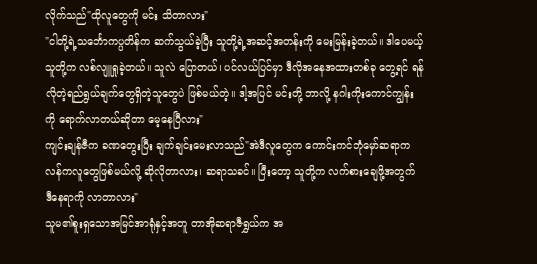လိုက်သည်"ထိုလူတွေကို မင်း သိတာလား"
"ငါတို့ရဲ့သင်္ဘောကပ္ပတိန်က ဆက်သွယ်ခဲ့ပြီး သူတို့ရဲ့အဆင့်အတန်းကို မေးမြန်းခဲ့တယ်။ ဒါပေမယ့် သူတို့က လစ်လျူရှုခဲ့တယ်။ သူလဲ ပြောတယ်၊ ပင်လယ်ပြင်မှာ ဒီလိုအနေအထားတစ်ခု တွေ့ရင် ရန်လိုတဲ့ရည်ရွယ်ချက်တွေရှိတဲ့သူတွေပဲ ဖြစ်မယ်တဲ့။ ဒါ့အပြင် မင်းတို့ ဘာလို့ နဂါးကိုးကောင်ကျွန်းကို ရောက်လာတယ်ဆိုတာ မေ့နေပြီလား"
ကျင်းချန်ဇီက ခဏတွေးပြီး ချက်ချင်းမေးလာသည်"အဲဒီလူတွေက ကောင်းကင်ဘုံမှော်ဆရာကလန်ကလူတွေဖြစ်မယ်လို့ ဆိုလိုတာလား၊ ဆရာသခင်။ ပြီးတော့ သူတို့က လက်စားချေဖို့အတွက် ဒီနေရာကို လာတာလား"
သူမ၏စူးရှသောအမြင်အာရုံနှင့်အတူ တာအိုဆရာဇီရွှယ်က အ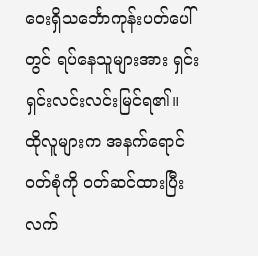ဝေးရှိသင်္ဘောကုန်းပတ်ပေါ်တွင် ရပ်နေသူများအား ရှင်းရှင်းလင်းလင်းမြင်ရ၏။ ထိုလူများက အနက်ရောင်ဝတ်စုံကို ဝတ်ဆင်ထားပြီး လက်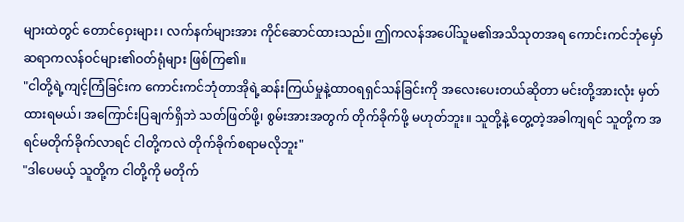များထဲတွင် တောင်ဝှေးများ၊ လက်နက်များအား ကိုင်ဆောင်ထားသည်။ ဤကလန်အပေါ်သူမ၏အသိသုတအရ ကောင်းကင်ဘုံမှော်ဆရာကလန်ဝင်များ၏ဝတ်ရုံများ ဖြစ်ကြ၏။
"ငါတို့ရဲ့ကျင့်ကြံခြင်းက ကောင်းကင်ဘုံတာအိုရဲ့ဆန်းကြယ်မှုနဲ့ထာဝရရှင်သန်ခြင်းကို အလေးပေးတယ်ဆိုတာ မင်းတို့အားလုံး မှတ်ထားရမယ်၊ အကြောင်းပြချက်ရှိဘဲ သတ်ဖြတ်ဖို့၊ စွမ်းအားအတွက် တိုက်ခိုက်ဖို့ မဟုတ်ဘူး။ သူတို့နဲ့ တွေ့တဲ့အခါကျရင် သူတို့က အရင်မတိုက်ခိုက်လာရင် ငါတို့ကလဲ တိုက်ခိုက်စရာမလိုဘူး"
"ဒါပေမယ့် သူတို့က ငါတို့ကို မတိုက်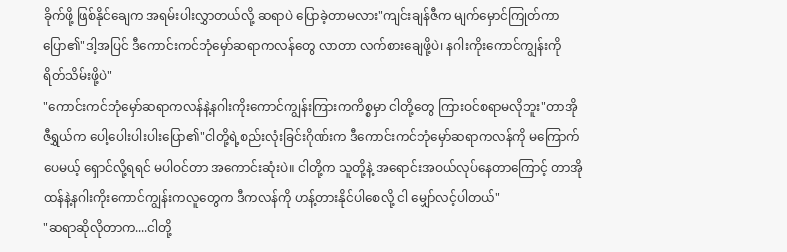ခိုက်ဖို့ ဖြစ်နိုင်ချေက အရမ်းပါးလွှာတယ်လို့ ဆရာပဲ ပြောခဲ့တာမလား"ကျင်းချန်ဇီက မျက်မှောင်ကြုတ်ကာ ပြော၏"ဒါ့အပြင် ဒီကောင်းကင်ဘုံမှော်ဆရာကလန်တွေ လာတာ လက်စားချေဖို့ပဲ၊ နဂါးကိုးကောင်ကျွန်းကို ရိတ်သိမ်းဖို့ပဲ"
"ကောင်းကင်ဘုံမှော်ဆရာကလန်နဲ့နဂါးကိုးကောင်ကျွန်းကြားကကိစ္စမှာ ငါတို့တွေ ကြားဝင်စရာမလိုဘူး"တာအိုဇီရွှယ်က ပေါ့ပေါးပါးပါးပြော၏"ငါတို့ရဲ့စည်းလုံးခြင်းဂိုဏ်းက ဒီကောင်းကင်ဘုံမှော်ဆရာကလန်ကို မကြောက်ပေမယ့် ရှောင်လို့ရရင် မပါဝင်တာ အကောင်းဆုံးပဲ။ ငါတို့က သူတို့နဲ့ အရောင်းအဝယ်လုပ်နေတာကြောင့် တာအိုထန်နဲ့နဂါးကိုးကောင်ကျွန်းကလူတွေက ဒီကလန်ကို ဟန့်တားနိုင်ပါစေလို့ ငါ မျှော်လင့်ပါတယ်"
"ဆရာဆိုလိုတာက....ငါတို့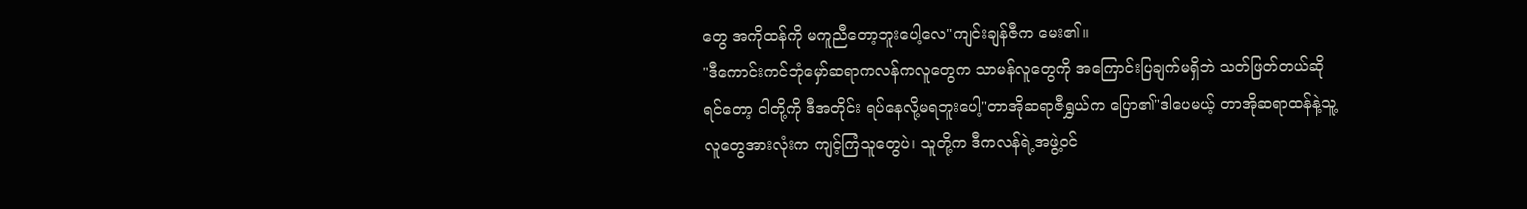တွေ အကိုထန်ကို မကူညီတော့ဘူးပေါ့လေ"ကျင်းချန်ဇီက မေး၏။
"ဒီကောင်းကင်ဘုံမှော်ဆရာကလန်ကလူတွေက သာမန်လူတွေကို အကြောင်းပြချက်မရှိဘဲ သတ်ဖြတ်တယ်ဆိုရင်တော့ ငါတို့ကို ဒီအတိုင်း ရပ်နေလို့မရဘူးပေါ့"တာအိုဆရာဇီရွှယ်က ပြော၏"ဒါပေမယ့် တာအိုဆရာထန်နဲ့သူ့လူတွေအားလုံးက ကျင့်ကြံသူတွေပဲ၊ သူတို့က ဒီကလန်ရဲ့အဖွဲ့ဝင်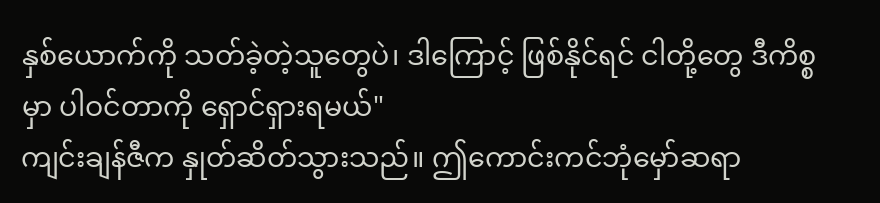နှစ်ယောက်ကို သတ်ခဲ့တဲ့သူတွေပဲ၊ ဒါကြောင့် ဖြစ်နိုင်ရင် ငါတို့တွေ ဒီကိစ္စမှာ ပါဝင်တာကို ရှောင်ရှားရမယ်"
ကျင်းချန်ဇီက နှုတ်ဆိတ်သွားသည်။ ဤကောင်းကင်ဘုံမှော်ဆရာ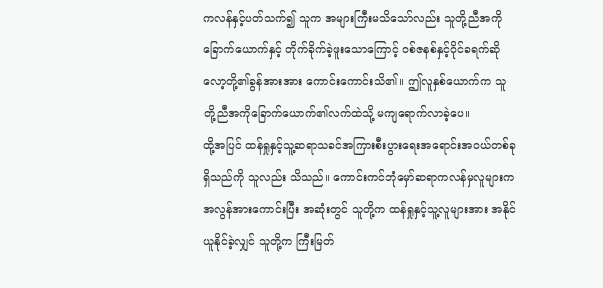ကလန်နှင့်ပတ်သက်၍ သူက အများကြီးမသိသော်လည်း သူတို့ညီအကိုခြောက်ယောက်နှင့် တိုက်ခိုက်ခဲ့ဖူးသောကြောင့် ဝစ်ဇနစ်နှင့်ဝိုင်ခရက်ဆိုလော့တို့၏ခွန်အားအား ကောင်းကောင်းသိ၏။ ဤလူနှစ်ယောက်က သူတို့ညီအကိုခြောက်ယောက်၏လက်ထဲသို့ မကျရောက်လာခဲ့ပေ။
ထို့အပြင် ထန်ရှုနှင့်သူ့ဆရာသခင်အကြားစီးပွားရေးအရောင်းအဝယ်တစ်ခုရှိသည်ကို သူလည်း သိသည်။ ကောင်းကင်ဘုံမှော်ဆရာကလန်မှလူများက အလွန်အားကောင်းပြီး အဆုံးတွင် သူတို့က ထန်ရှုနှင့်သူ့လူများအား အနိုင်ယူနိုင်ခဲ့လျှင် သူတို့က ကြီးမြတ်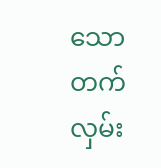သောတက်လှမ်း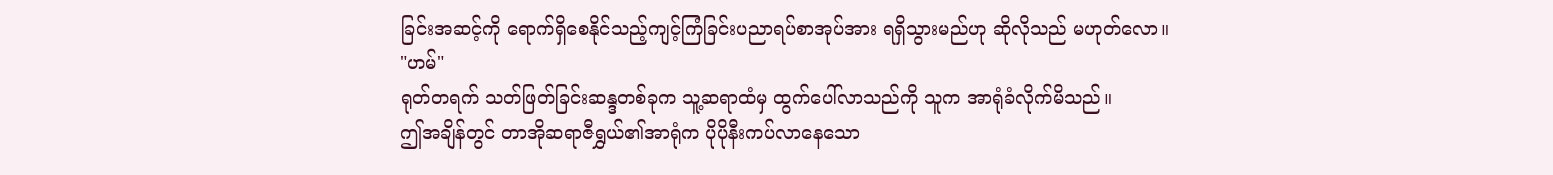ခြင်းအဆင့်ကို ရောက်ရှိစေနိုင်သည့်ကျင့်ကြံခြင်းပညာရပ်စာအုပ်အား ရရှိသွားမည်ဟု ဆိုလိုသည် မဟုတ်လော။
"ဟမ်"
ရုတ်တရက် သတ်ဖြတ်ခြင်းဆန္ဒတစ်ခုက သူ့ဆရာထံမှ ထွက်ပေါ်လာသည်ကို သူက အာရုံခံလိုက်မိသည်။
ဤအချိန်တွင် တာအိုဆရာဇီရွှယ်၏အာရုံက ပိုပိုနီးကပ်လာနေသော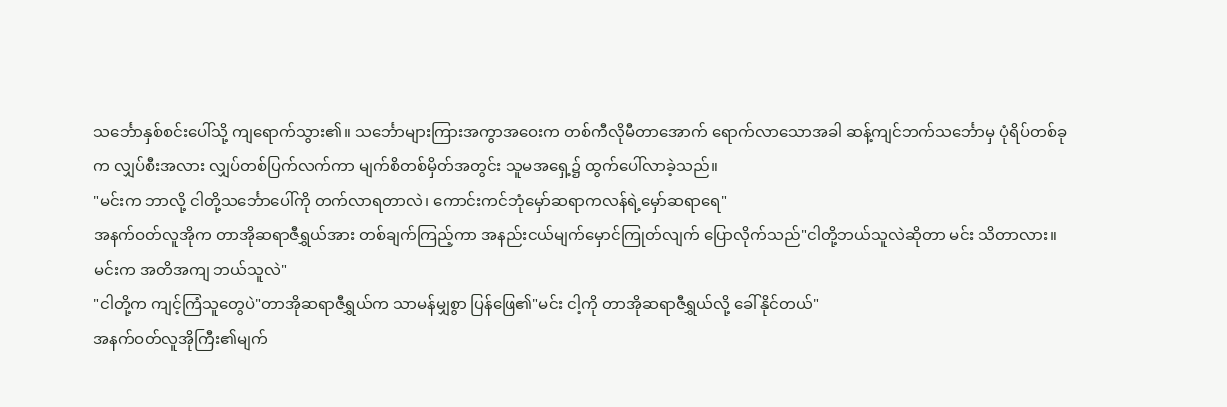သင်္ဘောနှစ်စင်းပေါ်သို့ ကျရောက်သွား၏။ သင်္ဘောများကြားအကွာအဝေးက တစ်ကီလိုမီတာအောက် ရောက်လာသောအခါ ဆန့်ကျင်ဘက်သင်္ဘောမှ ပုံရိပ်တစ်ခုက လျှပ်စီးအလား လျှပ်တစ်ပြက်လက်ကာ မျက်စိတစ်မှိတ်အတွင်း သူမအရှေ့၌ ထွက်ပေါ်လာခဲ့သည်။
"မင်းက ဘာလို့ ငါတို့သင်္ဘောပေါ်ကို တက်လာရတာလဲ၊ ကောင်းကင်ဘုံမှော်ဆရာကလန်ရဲ့မှော်ဆရာရေ"
အနက်ဝတ်လူအိုက တာအိုဆရာဇီရွှယ်အား တစ်ချက်ကြည့်ကာ အနည်းငယ်မျက်မှောင်ကြုတ်လျက် ပြောလိုက်သည်"ငါတို့ဘယ်သူလဲဆိုတာ မင်း သိတာလား။ မင်းက အတိအကျ ဘယ်သူလဲ"
"ငါတို့က ကျင့်ကြံသူတွေပဲ"တာအိုဆရာဇီရွှယ်က သာမန်မျှစွာ ပြန်ဖြေ၏"မင်း ငါ့ကို တာအိုဆရာဇီရွှယ်လို့ ခေါ်နိုင်တယ်"
အနက်ဝတ်လူအိုကြီး၏မျက်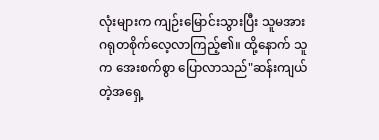လုံးများက ကျဉ်းမြောင်းသွားပြီး သူမအား ဂရုတစိုက်လေ့လာကြည့်၏။ ထို့နောက် သူက အေးစက်စွာ ပြောလာသည်"ဆန်းကျယ်တဲ့အရှေ့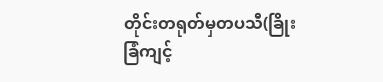တိုင်းတရုတ်မှတပသီ(ခြိုးခြံကျင့်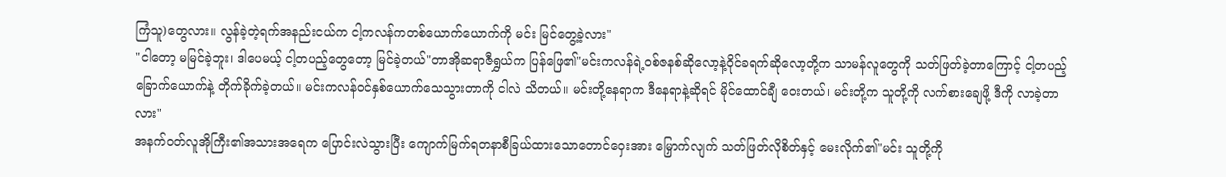ကြံသူ)တွေလား။ လွန်ခဲ့တဲ့ရက်အနည်းငယ်က ငါ့ကလန်ကတစ်ယောက်ယောက်ကို မင်း မြင်တွေ့ခဲ့လား"
"ငါတော့ မမြင်ခဲ့ဘူး၊ ဒါပေမယ့် ငါ့တပည့်တွေတော့ မြင်ခဲ့တယ်"တာအိုဆရာဇီရွှယ်က ပြန်ဖြေ၏"မင်းကလန်ရဲ့ဝစ်ဇနစ်ဆိုလော့နဲ့ဝိုင်ခရက်ဆိုလော့တို့က သာမန်လူတွေကို သတ်ဖြတ်ခဲ့တာကြောင့် ငါ့တပည့်ခြောက်ယောက်နဲ့ တိုက်ခိုက်ခဲ့တယ်။ မင်းကလန်ဝင်နှစ်ယောက်သေသွားတာကို ငါလဲ သိတယ်။ မင်းတို့နေရာက ဒီနေရာနဲ့ဆိုရင် မိုင်ထောင်ချီ ဝေးတယ်၊ မင်းတို့က သူတို့ကို လက်စားချေဖို့ ဒီကို လာခဲ့တာလား"
အနက်ဝတ်လူအိုကြီး၏အသားအရေက ပြောင်းလဲသွားပြီး ကျောက်မြက်ရတနာစီခြယ်ထားသောတောင်ဝှေးအား မြှောက်လျက် သတ်ဖြတ်လိုစိတ်နှင့် မေးလိုက်၏"မင်း သူတို့ကို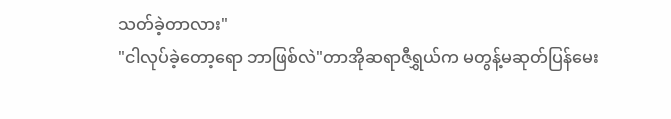သတ်ခဲ့တာလား"
"ငါလုပ်ခဲ့တော့ရော ဘာဖြစ်လဲ"တာအိုဆရာဇီရွှယ်က မတွန့်မဆုတ်ပြန်မေး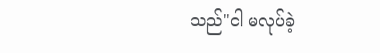သည်"ငါ မလုပ်ခဲ့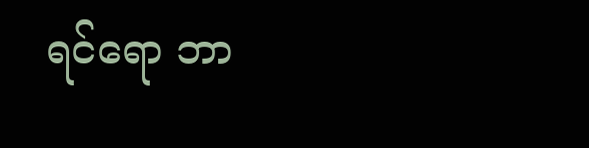ရင်ရော ဘာ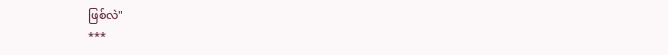ဖြစ်လဲ"
***